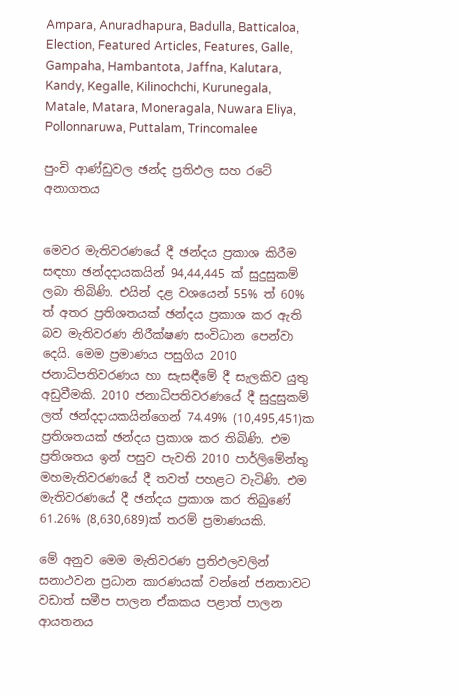Ampara, Anuradhapura, Badulla, Batticaloa, Election, Featured Articles, Features, Galle, Gampaha, Hambantota, Jaffna, Kalutara, Kandy, Kegalle, Kilinochchi, Kurunegala, Matale, Matara, Moneragala, Nuwara Eliya, Pollonnaruwa, Puttalam, Trincomalee

පුංචි ආණ්ඩුවල ඡන්ද ප්‍රතිඵල සහ රටේ අනාගතය


මෙවර මැතිවරණයේ දී ඡන්දය ප්‍රකාශ කිරීම සඳහා ඡන්දදායකයින් 94,44,445 ක් සුදුසුකම් ලබා තිබිණි. එයින් දළ වශයෙන් 55% ත් 60% ත් අතර ප්‍රතිශතයක් ඡන්දය ප්‍රකාශ කර ඇති බව මැතිවරණ නිරීක්ෂණ සංවිධාන පෙන්වා දෙයි. මෙම ප්‍රමාණය පසුගිය 2010 ජනාධිපතිවරණය හා සැසඳීමේ දී සැලකිව යුතු අඩුවීමකි. 2010 ජනාධිපතිවරණයේ දී සුදුසුකම් ලත් ඡන්දදායකයින්ගෙන් 74.49% (10,495,451)ක ප්‍රතිශතයක් ඡන්දය ප්‍රකාශ කර තිබිණි. එම ප්‍රතිශතය ඉන් පසුව පැවති 2010 පාර්ලිමේන්තු මහමැතිවරණයේ දී තවත් පහළට වැටිණි. එම මැතිවරණයේ දී ඡන්දය ප්‍රකාශ කර තිබුණේ 61.26% (8,630,689)ක් තරම් ප්‍රමාණයකි.

මේ අනුව මෙම මැතිවරණ ප්‍රතිඵලවලින් සනාථවන ප්‍රධාන කාරණයක් වන්නේ ජනතාවට වඩාත් සමීප පාලන ඒකකය පළාත් පාලන ආයතනය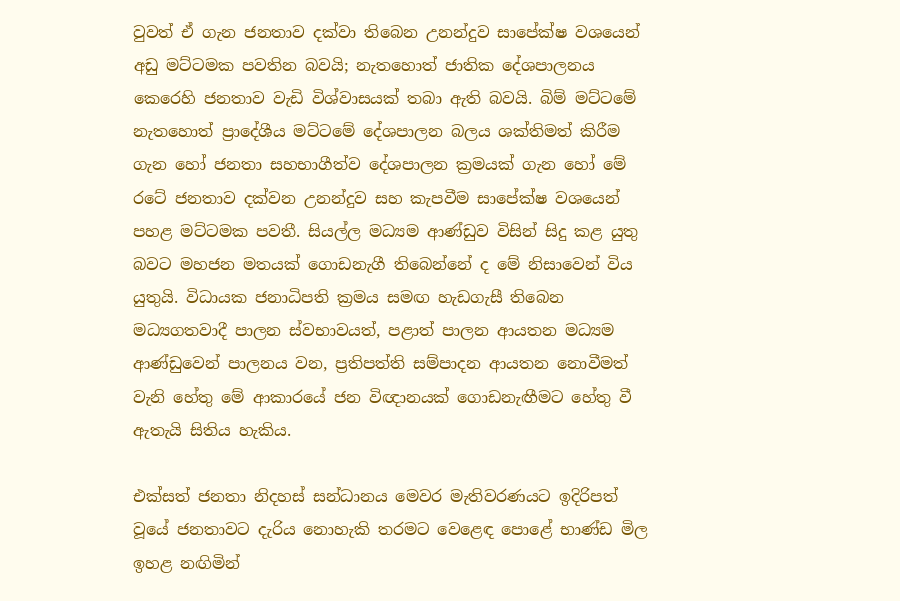වුවත් ඒ ගැන ජනතාව දක්වා තිබෙන උනන්දුව සාපේක්ෂ වශයෙන් අඩු මට්ටමක පවතින බවයි; නැතහොත් ජාතික දේශපාලනය කෙරෙහි ජනතාව වැඩි විශ්වාසයක් තබා ඇති බවයි. බිම් මට්ටමේ නැතහොත් ප්‍රාදේශීය මට්ටමේ දේශපාලන බලය ශක්තිමත් කිරීම ගැන හෝ ජනතා සහභාගීත්ව දේශපාලන ක්‍රමයක් ගැන හෝ මේ රටේ ජනතාව දක්වන උනන්දුව සහ කැපවීම සාපේක්ෂ වශයෙන් පහළ මට්ටමක පවතී. සියල්ල මධ්‍යම ආණ්ඩුව විසින් සිදු කළ යුතු බවට මහජන මතයක් ගොඩනැගී තිබෙන්නේ ද මේ නිසාවෙන් විය යුතුයි. විධායක ජනාධිපති ක්‍රමය සමඟ හැඩගැසී තිබෙන මධ්‍යගතවාදී පාලන ස්වභාවයත්, පළාත් පාලන ආයතන මධ්‍යම ආණ්ඩුවෙන් පාලනය වන, ප්‍රතිපත්ති සම්පාදන ආයතන නොවීමත් වැනි හේතු මේ ආකාරයේ ජන විඥානයක් ගොඩනැඟීමට හේතු වී ඇතැයි සිතිය හැකිය.

එක්සත් ජනතා නිදහස් සන්ධානය මෙවර මැතිවරණයට ඉදිරිපත් වූයේ ජනතාවට දැරිය නොහැකි තරමට වෙළෙඳ පොළේ භාණ්ඩ මිල ඉහළ නඟිමින්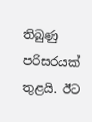තිබුණු පරිසරයක් තුළයි. ඊට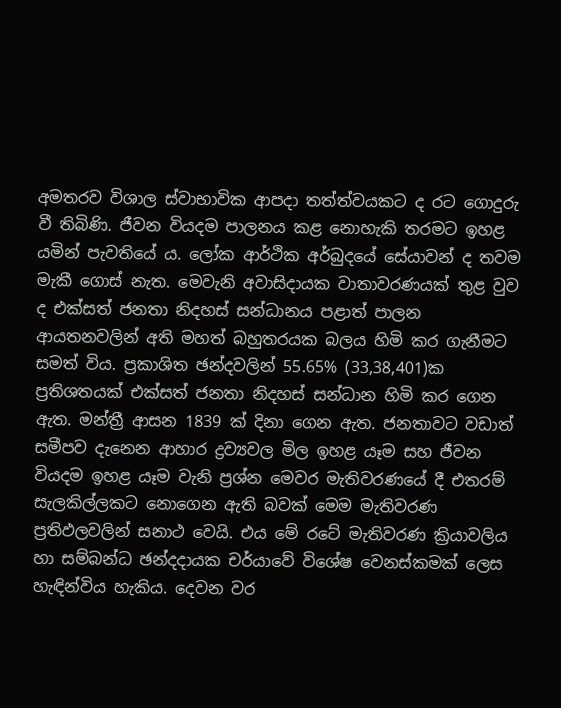අමතරව විශාල ස්වාභාවික ආපදා තත්ත්වයකට ද රට ගොදුරු වී තිබිණි. ජීවන වියදම පාලනය කළ නොහැකි තරමට ඉහළ යමින් පැවතියේ ය. ලෝක ආර්ථික අර්බුදයේ සේයාවන් ද තවම මැකී ගොස් නැත. මෙවැනි අවාසිදායක වාතාවරණයක් තුළ වුව ද එක්සත් ජනතා නිදහස් සන්ධානය පළාත් පාලන ආයතනවලින් අති මහත් බහුතරයක බලය හිමි කර ගැනීමට සමත් විය. ප්‍රකාශිත ඡන්දවලින් 55.65% (33,38,401)ක ප්‍රතිශතයක් එක්සත් ජනතා නිදහස් සන්ධාන හිමි කර ගෙන ඇත. මන්ත්‍රී ආසන 1839 ක් දිනා ගෙන ඇත. ජනතාවට වඩාත් සමීපව දැනෙන ආහාර ද්‍රව්‍යවල මිල ඉහළ යෑම සහ ජීවන වියදම ඉහළ යෑම වැනි ප්‍රශ්න මෙවර මැතිවරණයේ දී එතරම් සැලකිල්ලකට නොගෙන ඇති බවක් මෙම මැතිවරණ ප්‍රතිඵලවලින් සනාථ වෙයි. එය මේ රටේ මැතිවරණ ක්‍රියාවලිය හා සම්බන්ධ ඡන්දදායක චර්යාවේ විශේෂ වෙනස්කමක් ලෙස හැඳින්විය හැකිය. දෙවන වර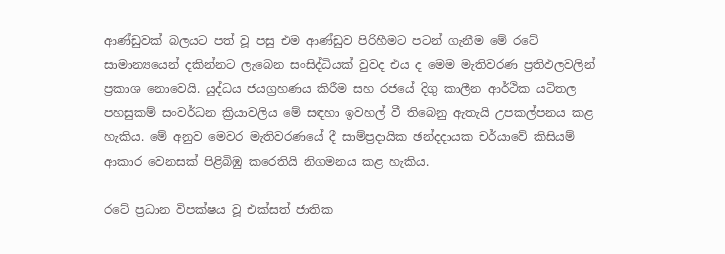ආණ්ඩුවක් බලයට පත් වූ පසු එම ආණ්ඩුව පිරිහීමට පටන් ගැනීම මේ රටේ සාමාන්‍යයෙන් දකින්නට ලැබෙන සංසිද්ධියක් වුවද එය ද මෙම මැතිවරණ ප්‍රතිඵලවලින් ප්‍රකාශ නොවෙයි. යුද්ධය ජයග්‍රහණය කිරීම සහ රජයේ දිගු කාලීන ආර්ථික යටිතල පහසුකම් සංවර්ධන ක්‍රියාවලිය මේ සඳහා ඉවහල් වී තිබෙනු ඇතැයි උපකල්පනය කළ හැකිය. මේ අනුව මෙවර මැතිවරණයේ දී සාම්ප්‍රදායික ඡන්දදායක චර්යාවේ කිසියම් ආකාර වෙනසක් පිළිබිඹු කරෙතියි නිගමනය කළ හැකිය.

රටේ ප්‍රධාන විපක්ෂය වූ එක්සත් ජාතික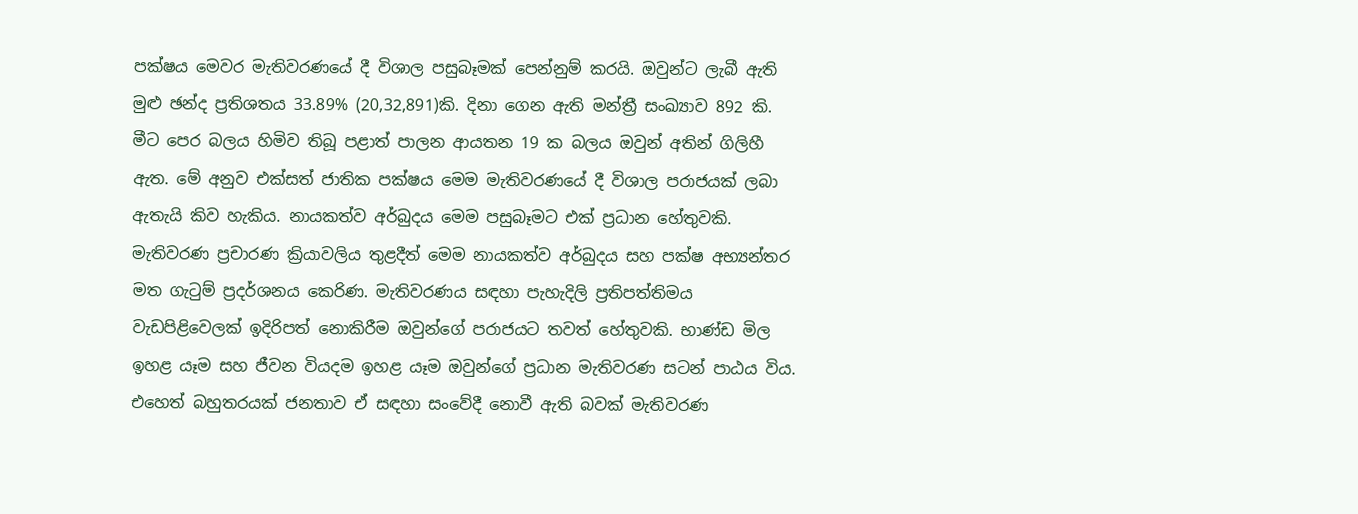පක්ෂය මෙවර මැතිවරණයේ දී විශාල පසුබෑමක් පෙන්නුම් කරයි. ඔවුන්ට ලැබී ඇති මුළු ඡන්ද ප්‍රතිශතය 33.89% (20,32,891)කි. දිනා ගෙන ඇති මන්ත්‍රී සංඛ්‍යාව 892 කි. මීට පෙර බලය හිමිව තිබූ පළාත් පාලන ආයතන 19 ක බලය ඔවුන් අතින් ගිලිහී ඇත. මේ අනුව එක්සත් ජාතික පක්ෂය මෙම මැතිවරණයේ දී විශාල පරාජයක් ලබා ඇතැයි කිව හැකිය. නායකත්ව අර්බුදය මෙම පසුබෑමට එක් ප්‍රධාන හේතුවකි. මැතිවරණ ප්‍රචාරණ ක්‍රියාවලිය තුළදීත් මෙම නායකත්ව අර්බුදය සහ පක්ෂ අභ්‍යන්තර මත ගැටුම් ප්‍රදර්ශනය කෙරිණ. මැතිවරණය සඳහා පැහැදිලි ප්‍රතිපත්තිමය වැඩපිළිවෙලක් ඉදිරිපත් නොකිරීම ඔවුන්ගේ පරාජයට තවත් හේතුවකි. භාණ්ඩ මිල ඉහළ යෑම සහ ජීවන වියදම ඉහළ යෑම ඔවුන්ගේ ප්‍රධාන මැතිවරණ සටන් පාඨය විය. එහෙත් බහුතරයක් ජනතාව ඒ සඳහා සංවේදී නොවී ඇති බවක් මැතිවරණ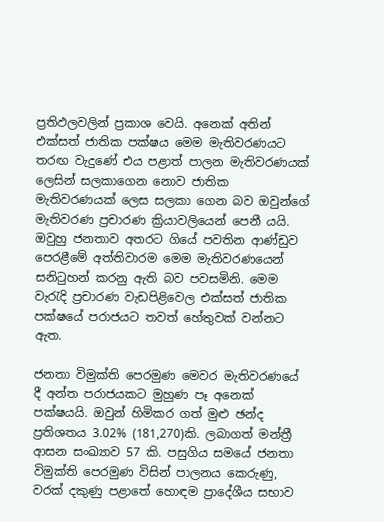ප්‍රතිඵලවලින් ප්‍රකාශ වෙයි. අනෙක් අතින් එක්සත් ජාතික පක්ෂය මෙම මැතිවරණයට තරඟ වැදුණේ එය පළාත් පාලන මැතිවරණයක් ලෙසින් සලකාගෙන නොව ජාතික මැතිවරණයක් ලෙස සලකා ගෙන බව ඔවුන්ගේ මැතිවරණ ප්‍රචාරණ ක්‍රියාවලියෙන් පෙනී යයි. ඔවුහු ජනතාව අතරට ගියේ පවතින ආණ්ඩුව පෙරළීමේ අත්තිවාරම මෙම මැතිවරණයෙන් සනිටුහන් කරනු ඇති බව පවසමිනි. මෙම වැරැදි ප්‍රචාරණ වැඩපිළිවෙල එක්සත් ජාතික පක්ෂයේ පරාජයට තවත් හේතුවක් වන්නට ඇත.

ජනතා විමුක්ති පෙරමුණ මෙවර මැතිවරණයේ දී අන්ත පරාජයකට මුහුණ පෑ අනෙක් පක්ෂයයි. ඔවුන් හිමිකර ගත් මුළු ඡන්ද ප්‍රතිශතය 3.02% (181,270)කි. ලබාගත් මන්ත්‍රී ආසන සංඛ්‍යාව 57 කි. පසුගිය සමයේ ජනතා විමුක්ති පෙරමුණ විසින් පාලනය කෙරුණු, වරක් දකුණු පළාතේ හොඳම ප්‍රාදේශීය සභාව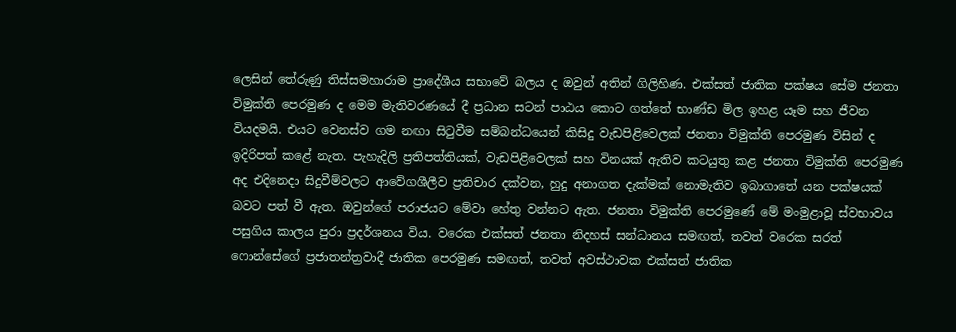ලෙසින් තේරුණු තිස්සමහාරාම ප්‍රාදේශීය සභාවේ බලය ද ඔවුන් අතින් ගිලිහිණ. එක්සත් ජාතික පක්ෂය සේම ජනතා විමුක්ති පෙරමුණ ද මෙම මැතිවරණයේ දී ප්‍රධාන සටන් පාඨය කොට ගත්තේ භාණ්ඩ මිල ඉහළ යෑම සහ ජීවන වියදමයි. එයට වෙනස්ව ගම නඟා සිටුවීම සම්බන්ධයෙන් කිසිදු වැඩපිළිවෙලක් ජනතා විමුක්ති පෙරමුණ විසින් ද ඉදිරිපත් කළේ නැත. පැහැදිලි ප්‍රතිපත්තියක්, වැඩපිළිවෙලක් සහ විනයක් ඇතිව කටයුතු කළ ජනතා විමුක්ති පෙරමුණ අද එදිනෙදා සිදුවීම්වලට ආවේගශීලීව ප්‍රතිචාර දක්වන, හුදු අනාගත දැක්මක් නොමැතිව ඉබාගාතේ යන පක්ෂයක් බවට පත් වී ඇත. ඔවුන්ගේ පරාජයට මේවා හේතු වන්නට ඇත. ජනතා විමුක්ති පෙරමුණේ මේ මංමුළාවූ ස්වභාවය පසුගිය කාලය පුරා ප්‍රදර්ශනය විය. වරෙක එක්සත් ජනතා නිදහස් සන්ධානය සමඟත්, තවත් වරෙක සරත් ෆොන්සේගේ ප්‍රජාතන්ත්‍රවාදී ජාතික පෙරමුණ සමඟත්, තවත් අවස්ථාවක එක්සත් ජාතික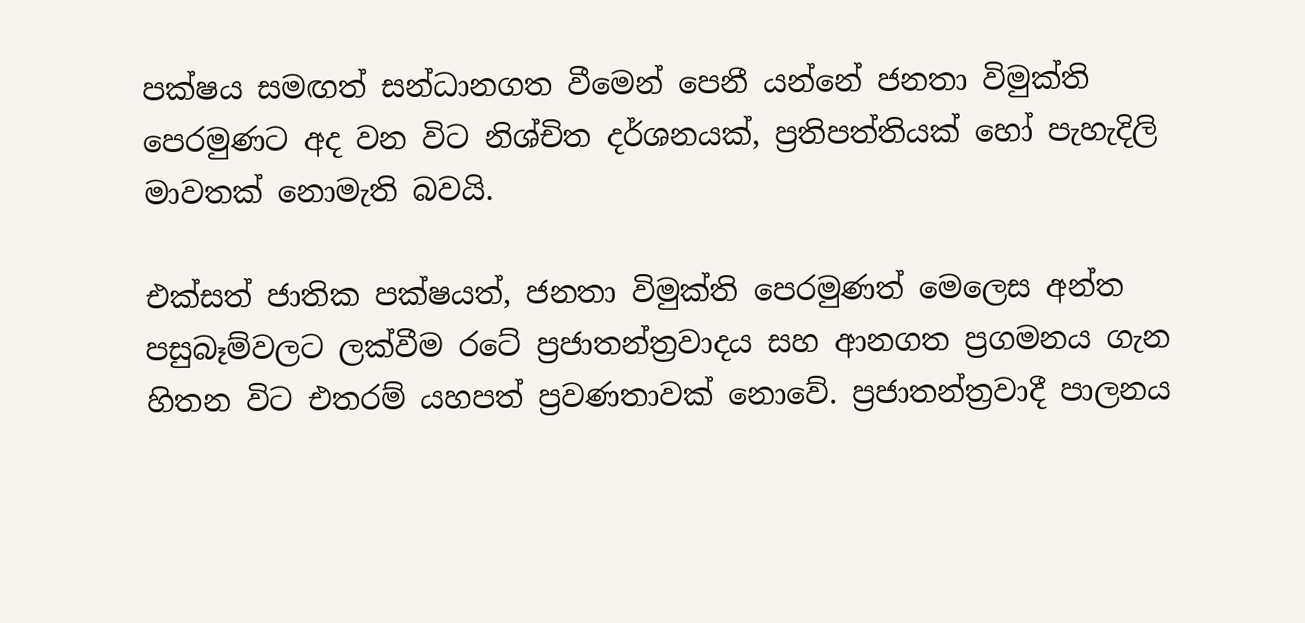පක්ෂය සමඟත් සන්ධානගත වීමෙන් පෙනී යන්නේ ජනතා විමුක්ති පෙරමුණට අද වන විට නිශ්චිත දර්ශනයක්, ප්‍රතිපත්තියක් හෝ පැහැදිලි මාවතක් නොමැති බවයි.

එක්සත් ජාතික පක්ෂයත්, ජනතා විමුක්ති පෙරමුණත් මෙලෙස අන්ත පසුබෑම්වලට ලක්වීම රටේ ප්‍රජාතන්ත්‍රවාදය සහ ආනගත ප්‍රගමනය ගැන හිතන විට එතරම් යහපත් ප්‍රවණතාවක් නොවේ. ප්‍රජාතන්ත්‍රවාදී පාලනය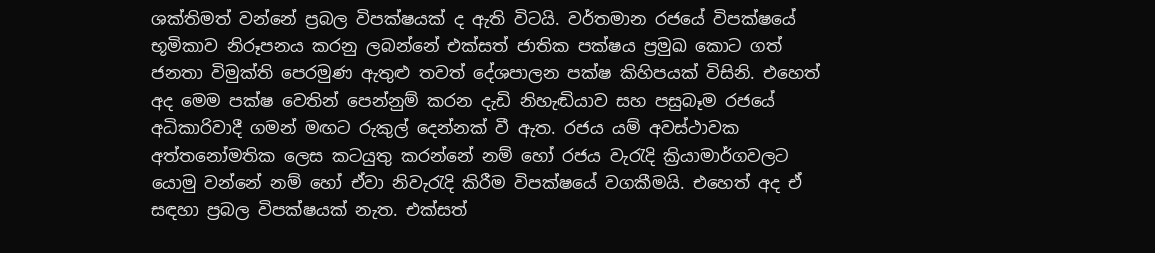ශක්තිමත් වන්නේ ප්‍රබල විපක්ෂයක් ද ඇති විටයි. වර්තමාන රජයේ විපක්ෂයේ භූමිකාව නිරූපනය කරනු ලබන්නේ එක්සත් ජාතික පක්ෂය ප්‍රමුඛ කොට ගත් ජනතා විමුක්ති පෙරමුණ ඇතුළු තවත් දේශපාලන පක්ෂ කිහිපයක් විසිනි. එහෙත් අද මෙම පක්ෂ වෙතින් පෙන්නුම් කරන දැඩි නිහැඬියාව සහ පසුබෑම රජයේ අධිකාරිවාදී ගමන් මඟට රුකුල් දෙන්නක් වී ඇත. රජය යම් අවස්ථාවක අත්තනෝමතික ලෙස කටයුතු කරන්නේ නම් හෝ රජය වැරැදි ක්‍රියාමාර්ගවලට යොමු වන්නේ නම් හෝ ඒවා නිවැරැදි කිරීම විපක්ෂයේ වගකීමයි. එහෙත් අද ඒ සඳහා ප්‍රබල විපක්ෂයක් නැත. එක්සත්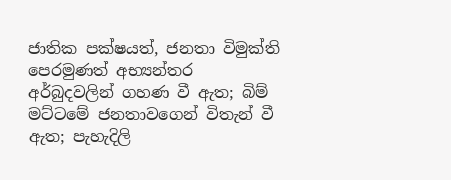ජාතික පක්ෂයත්, ජනතා විමුක්ති පෙරමුණත් අභ්‍යන්තර අර්බුදවලින් ගහණ වී ඇත; බිම් මට්ටමේ ජනතාවගෙන් විතැන් වී ඇත; පැහැදිලි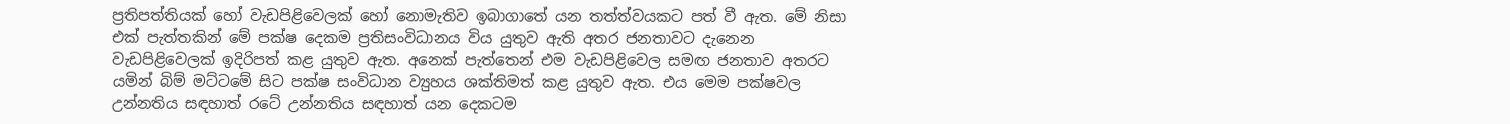ප්‍රතිපත්තියක් හෝ වැඩපිළිවෙලක් හෝ නොමැතිව ඉබාගාතේ යන තත්ත්වයකට පත් වී ඇත. මේ නිසා එක් පැත්තකින් මේ පක්ෂ දෙකම ප්‍රතිසංවිධානය විය යුතුව ඇති අතර ජනතාවට දැනෙන වැඩපිළිවෙලක් ඉදිරිපත් කළ යුතුව ඇත. අනෙක් පැත්තෙන් එම වැඩපිළිවෙල සමඟ ජනතාව අතරට යමින් බිම් මට්ටමේ සිට පක්ෂ සංවිධාන ව්‍යුහය ශක්තිමත් කළ යුතුව ඇත. එය මෙම පක්ෂවල උන්නතිය සඳහාත් රටේ උන්නතිය සඳහාත් යන දෙකටම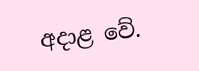අදාළ වේ.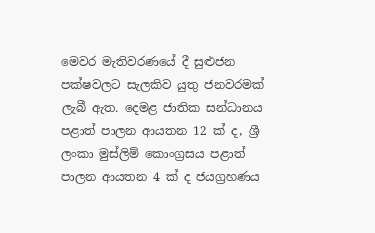මෙවර මැතිවරණයේ දී සුළුජන පක්ෂවලට සැලකිව යුතු ජනවරමක් ලැබී ඇත. දෙමළ ජාතික සන්ධානය පළාත් පාලන ආයතන 12 ක් ද, ශ්‍රී ලංකා මුස්ලිම් කොංග්‍රසය පළාත් පාලන ආයතන 4 ක් ද ජයග්‍රහණය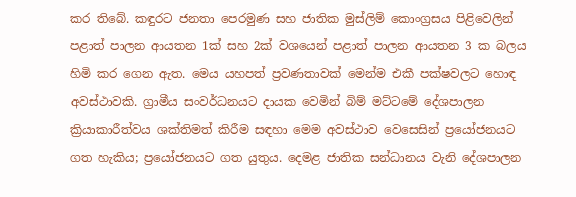කර තිබේ. කඳුරට ජනතා පෙරමුණ සහ ජාතික මුස්ලිම් කොංග්‍රසය පිළිවෙලින් පළාත් පාලන ආයතන 1ක් සහ 2ක් වශයෙන් පළාත් පාලන ආයතන 3 ක බලය හිමි කර ගෙන ඇත. මෙය යහපත් ප්‍රවණතාවක් මෙන්ම එකී පක්ෂවලට හොඳ අවස්ථාවකි. ග්‍රාමීය සංවර්ධනයට දායක වෙමින් බිම් මට්ටමේ දේශපාලන ක්‍රියාකාරීත්වය ශක්තිමත් කිරීම සඳහා මෙම අවස්ථාව වෙසෙසින් ප්‍රයෝජනයට ගත හැකිය; ප්‍රයෝජනයට ගත යුතුය. දෙමළ ජාතික සන්ධානය වැනි දේශපාලන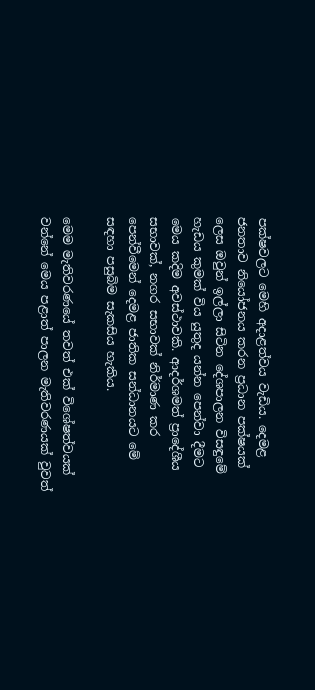පක්ෂවලට මෙහි අදාළත්වය වැඩිය. දෙමළ ජනතාව නියෝජනය කරන ප්‍රධාන පක්ෂයක් ලෙස ඔවුන් ඉල්ලා සිටින දේශපාලන විසඳුමේ හැඩය කුමක් විය යුතුද යන්න පෙන්වා දීමට මෙය කදිම අවස්ථාවකි. ආදර්ශමත් ප්‍රාදේශීය සභාවක්, නගර සභාවක් නිර්මාණ කර පෙන්වීමෙන් දෙමළ ජාතික සන්ධානයට මේ සඳහා පසුබිම සැකසිය හැකිය.

මෙම මැතිවරණයේ තවත් එක් විශේෂත්වයක් වන්නේ මෙය පළාත් පාලන මැතිවරණයක් වුවත්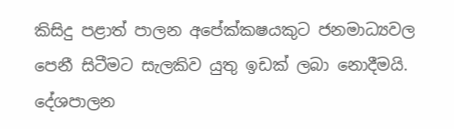කිසිදු පළාත් පාලන අපේක්කෂයකුට ජනමාධ්‍යවල පෙනී සිටීමට සැලකිව යුතු ඉඩක් ලබා නොදීමයි. දේශපාලන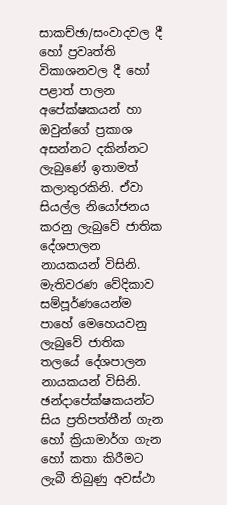සාකච්ඡා/සංවාදවල දී හෝ ප්‍රවෘත්ති විකාශනවල දී හෝ පළාත් පාලන අපේක්ෂකයන් හා ඔවුන්ගේ ප්‍රකාශ අසන්නට දකින්නට ලැබුණේ ඉතාමත් කලාතුරකිනි. ඒවා සියල්ල නියෝජනය කරනු ලැබුවේ ජාතික දේශපාලන නායකයන් විසිනි. මැතිවරණ වේදිකාව සම්පූර්ණයෙන්ම පාහේ මෙහෙයවනු ලැබුවේ ජාතික තලයේ දේශපාලන නායකයන් විසිනි. ඡන්දාපේක්ෂකයන්ට සිය ප්‍රතිපත්තීන් ගැන හෝ ක්‍රියාමාර්ග ගැන හෝ කතා කිරීමට ලැබී තිබුණු අවස්ථා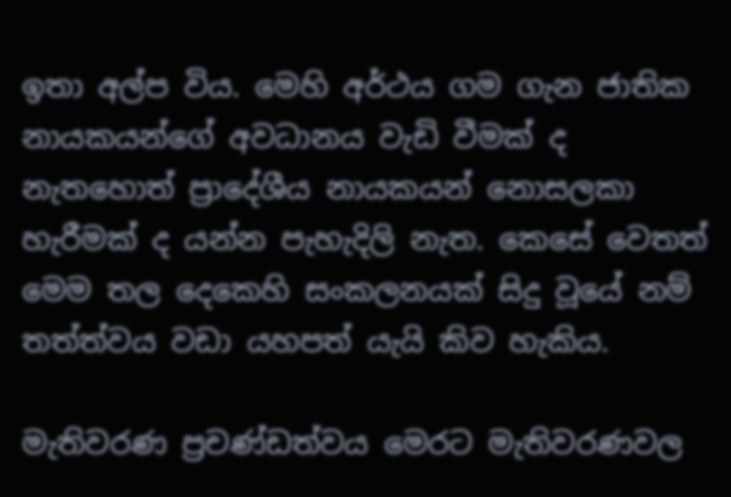ඉතා අල්ප විය. මෙහි අර්ථය ගම ගැන ජාතික නායකයන්ගේ අවධානය වැඩි වීමක් ද නැතහොත් ප්‍රාදේශීය නායකයන් නොසලකා හැරීමක් ද යන්න පැහැදිලි නැත. කෙසේ වෙතත් මෙම තල දෙකෙහි සංකලනයක් සිදු වූයේ නම් තත්ත්වය වඩා යහපත් යැයි කිව හැකිය.

මැතිවරණ ප්‍රචණ්ඩත්වය මෙරට මැතිවරණවල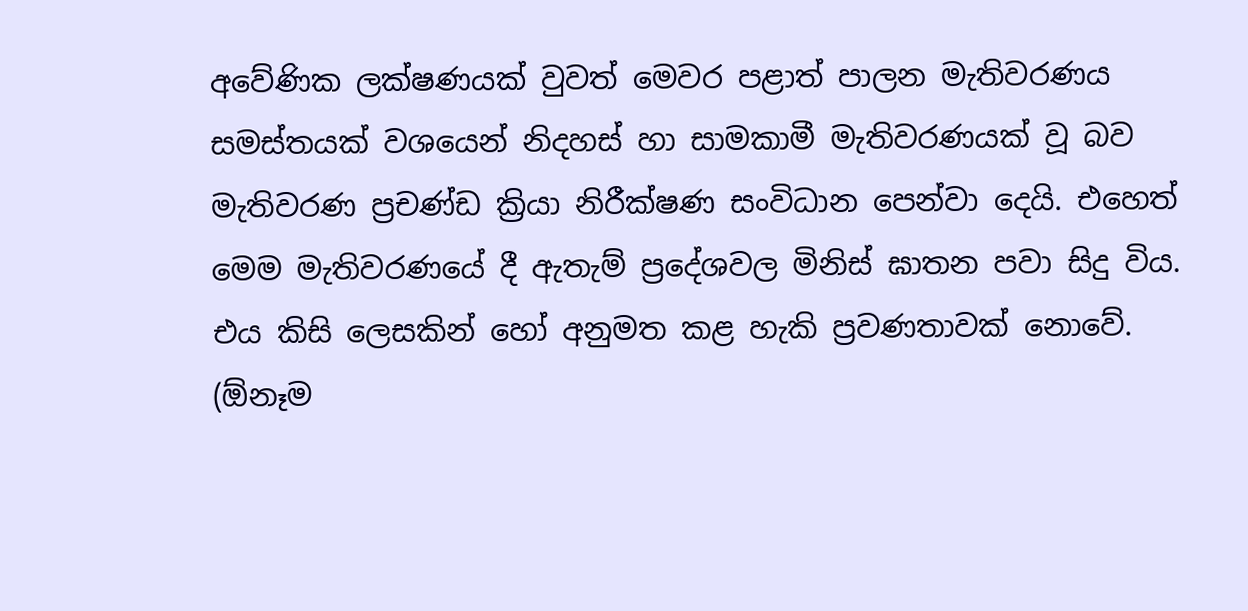අවේණික ලක්ෂණයක් වුවත් මෙවර පළාත් පාලන මැතිවරණය සමස්තයක් වශයෙන් නිදහස් හා සාමකාමී මැතිවරණයක් වූ බව මැතිවරණ ප්‍රචණ්ඩ ක්‍රියා නිරීක්ෂණ සංවිධාන පෙන්වා දෙයි. එහෙත් මෙම මැතිවරණයේ දී ඇතැම් ප්‍රදේශවල මිනිස් ඝාතන පවා සිදු විය. එය කිසි ලෙසකින් හෝ අනුමත කළ හැකි ප්‍රවණතාවක් නොවේ. (ඕනෑම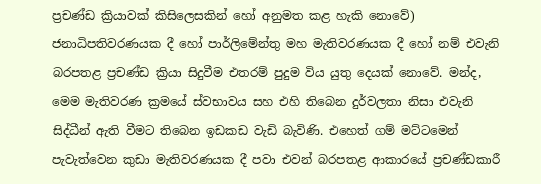ප්‍රචණ්ඩ ක්‍රියාවක් කිසිලෙසකින් හෝ අනුමත කළ හැකි නොවේ) ජනාධිපතිවරණයක දී හෝ පාර්ලිමේන්තු මහ මැතිවරණයක දී හෝ නම් එවැනි බරපතළ ප්‍රචණ්ඩ ක්‍රියා සිදුවීම එතරම් පුදුම විය යුතු දෙයක් නොවේ. මන්ද, මෙම මැතිවරණ ක්‍රමයේ ස්වභාවය සහ එහි තිබෙන දුර්වලතා නිසා එවැනි සිද්ධීන් ඇති වීමට තිබෙන ඉඩකඩ වැඩි බැවිණි. එහෙත් ගම් මට්ටමෙන් පැවැත්වෙන කුඩා මැතිවරණයක දී පවා එවන් බරපතළ ආකාරයේ ප්‍රචණ්ඩකාරී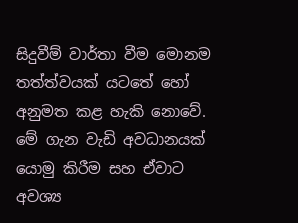සිදුවීම් වාර්තා වීම මොනම තත්ත්වයක් යටතේ හෝ අනුමත කළ හැකි නොවේ. මේ ගැන වැඩි අවධානයක් යොමු කිරීම සහ ඒවාට අවශ්‍ය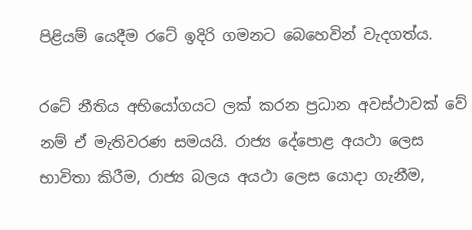පිළියම් යෙදීම රටේ ඉදිරි ගමනට බෙහෙවින් වැදගත්ය.

රටේ නීතිය අභියෝගයට ලක් කරන ප්‍රධාන අවස්ථාවක් වේ නම් ඒ මැතිවරණ සමයයි. රාජ්‍ය දේපොළ අයථා ලෙස භාවිතා කිරීම, රාජ්‍ය බලය අයථා ලෙස යොදා ගැනීම,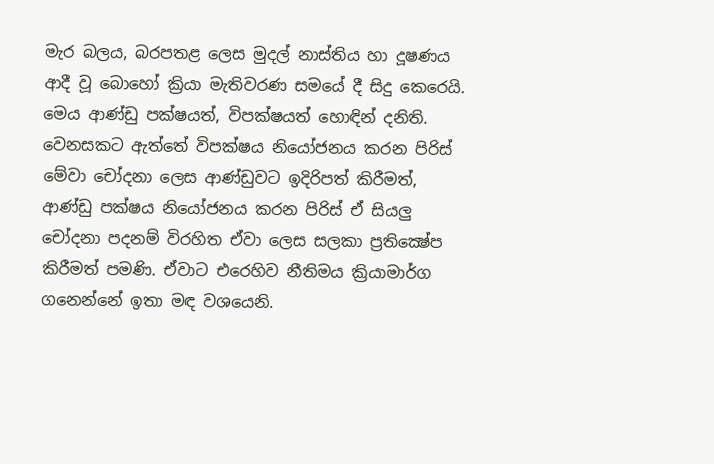මැර බලය, බරපතළ ලෙස මුදල් නාස්තිය හා දූෂණය ආදී වූ බොහෝ ක්‍රියා මැතිවරණ සමයේ දී සිදු කෙරෙයි. මෙය ආණ්ඩු පක්ෂයත්, විපක්ෂයත් හොඳින් දනිති. වෙනසකට ඇත්තේ විපක්ෂය නියෝජනය කරන පිරිස් මේවා චෝදනා ලෙස ආණ්ඩුවට ඉදිරිපත් කිරීමත්, ආණ්ඩු පක්ෂය නියෝජනය කරන පිරිස් ඒ සියලු චෝදනා පදනම් විරහිත ඒවා ලෙස සලකා ප්‍රතික්‍ෂේප කිරීමත් පමණි. ඒවාට එරෙහිව නීතිමය ක්‍රියාමාර්ග ගනෙන්නේ ඉතා මඳ වශයෙනි.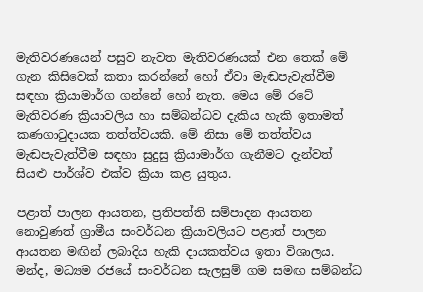මැතිවරණයෙන් පසුව නැවත මැතිවරණයක් එන තෙක් මේ ගැන කිසිවෙක් කතා කරන්නේ හෝ ඒවා මැඬපැවැත්වීම සඳහා ක්‍රියාමාර්ග ගන්නේ හෝ නැත. මෙය මේ රටේ මැතිවරණ ක්‍රියාවලිය හා සම්බන්ධව දැකිය හැකි ඉතාමත් කණගාටුදායක තත්ත්වයකි. මේ නිසා මේ තත්ත්වය මැඬපැවැත්වීම සඳහා සුදුසු ක්‍රියාමාර්ග ගැනීමට දැන්වත් සියළු පාර්ශ්ව එක්ව ක්‍රියා කළ යුතුය.

පළාත් පාලන ආයතන, ප්‍රතිපත්ති සම්පාදන ආයතන නොවුණත් ග්‍රාමීය සංවර්ධන ක්‍රියාවලියට පළාත් පාලන ආයතන මඟින් ලබාදිය හැකි දායකත්වය ඉතා විශාලය. මන්ද, මධ්‍යම රජයේ සංවර්ධන සැලසුම් ගම සමඟ සම්බන්ධ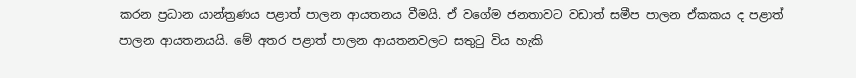කරන ප්‍රධාන යාන්ත්‍රණය පළාත් පාලන ආයතනය වීමයි. ඒ වගේම ජනතාවට වඩාත් සමීප පාලන ඒකකය ද පළාත් පාලන ආයතනයයි. මේ අතර පළාත් පාලන ආයතනවලට සතුටු විය හැකි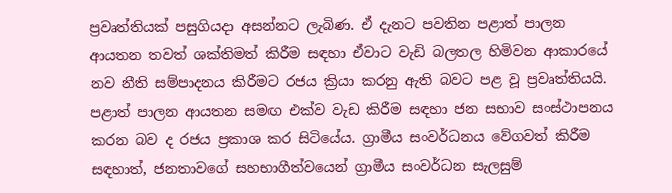ප්‍රවෘත්තියක් පසුගියදා අසන්නට ලැබිණ. ඒ දැනට පවතින පළාත් පාලන ආයතන තවත් ශක්තිමත් කිරීම සඳහා ඒවාට වැඩි බලතල හිමිවන ආකාරයේ නව නීති සම්පාදනය කිරීමට රජය ක්‍රියා කරනු ඇති බවට පළ වූ ප්‍රවෘත්තියයි. පළාත් පාලන ආයතන සමඟ එක්ව වැඩ කිරීම සඳහා ජන සභාව සංස්ථාපනය කරන බව ද රජය ප්‍රකාශ කර සිටියේය. ග්‍රාමීය සංවර්ධනය වේගවත් කිරීම සඳහාත්, ජනතාවගේ සහභාගීත්වයෙන් ග්‍රාමීය සංවර්ධන සැලසුම්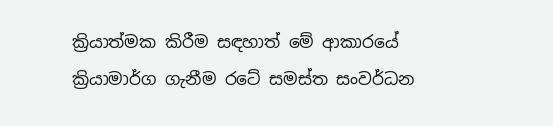ක්‍රියාත්මක කිරීම සඳහාත් මේ ආකාරයේ ක්‍රියාමාර්ග ගැනීම රටේ සමස්ත සංවර්ධන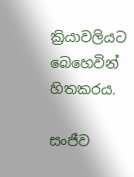ක්‍රියාවලියට බෙහෙවින් හිතකරය.

සංජීව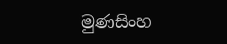මුණසිංහ